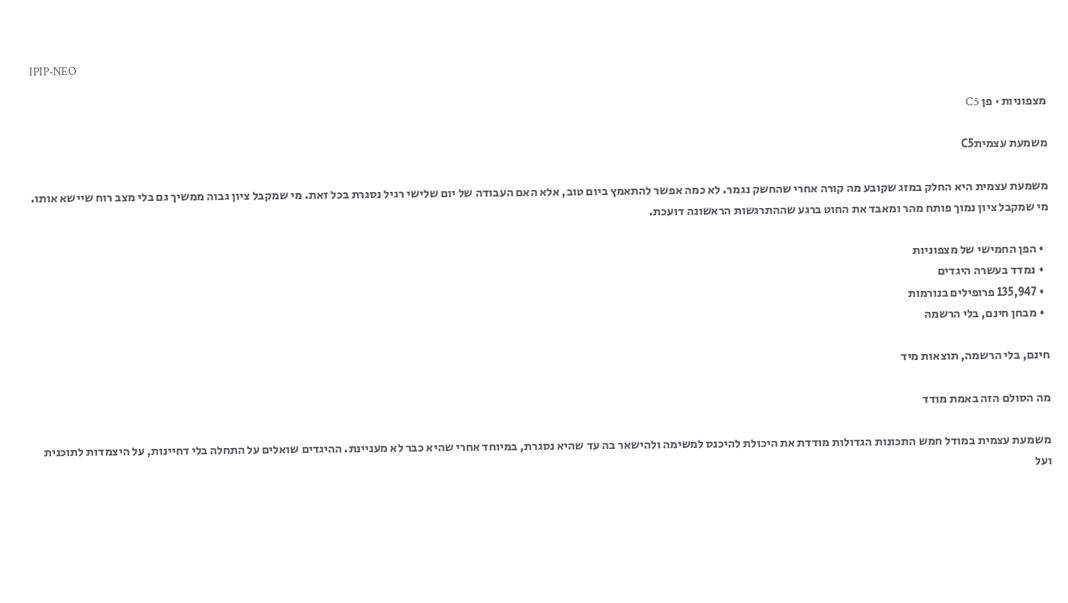IPIP-NEO

מצפוניות · פן C5

משמעת עצמיתC5

משמעת עצמית היא החלק במזג שקובע מה קורה אחרי שהחשק נגמר. לא כמה אפשר להתאמץ ביום טוב, אלא האם העבודה של יום שלישי רגיל נסגרת בכל זאת. מי שמקבל ציון גבוה ממשיך גם בלי מצב רוח שיישא אותו. מי שמקבל ציון נמוך פותח מהר ומאבד את החוט ברגע שההתרגשות הראשונה דועכת.

  • הפן החמישי של מצפוניות
  • נמדד בעשרה היגדים
  • 135,947 פרופילים בנורמות
  • מבחן חינם, בלי הרשמה

חינם, בלי הרשמה, תוצאות מיד

מה הסולם הזה באמת מודד

משמעת עצמית במודל חמש התכונות הגדולות מודדת את היכולת להיכנס למשימה ולהישאר בה עד שהיא נסגרת, במיוחד אחרי שהיא כבר לא מעניינת. ההיגדים שואלים על התחלה בלי דחיינות, על היצמדות לתוכנית ועל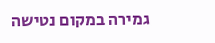גמירה במקום נטישה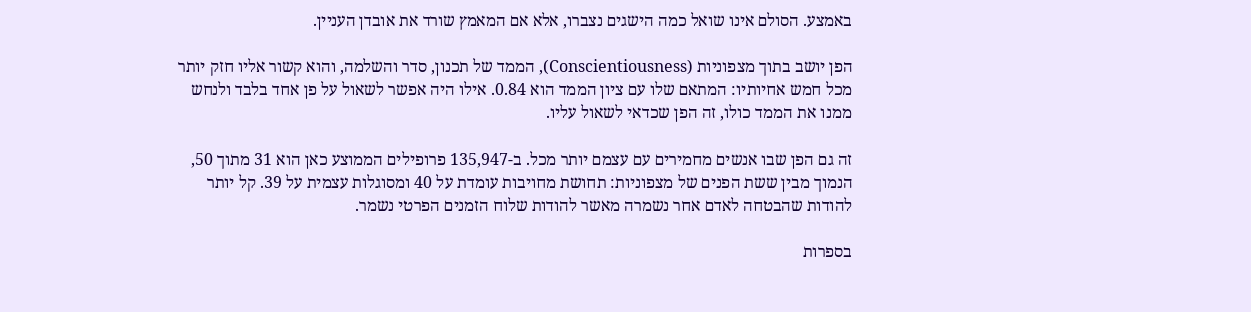באמצע. הסולם אינו שואל כמה הישגים נצברו, אלא אם המאמץ שורד את אובדן העניין.

הפן יושב בתוך מצפוניות (Conscientiousness), הממד של תכנון, סדר והשלמה, והוא קשור אליו חזק יותר מכל חמש אחיותיו: המתאם שלו עם ציון הממד הוא 0.84. אילו היה אפשר לשאול על פן אחד בלבד ולנחש ממנו את הממד כולו, זה הפן שכדאי לשאול עליו.

זה גם הפן שבו אנשים מחמירים עם עצמם יותר מכל. ב-135,947 פרופילים הממוצע כאן הוא 31 מתוך 50, הנמוך מבין ששת הפנים של מצפוניות: תחושת מחויבות עומדת על 40 ומסוגלות עצמית על 39. קל יותר להודות שהבטחה לאדם אחר נשמרה מאשר להודות שלוח הזמנים הפרטי נשמר.

בספרות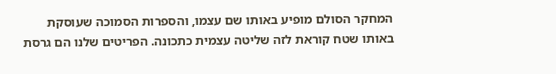המחקר הסולם מופיע באותו שם עצמו, והספרות הסמוכה שעוסקת באותו שטח קוראת לזה שליטה עצמית כתכונה. הפריטים שלנו הם גרסת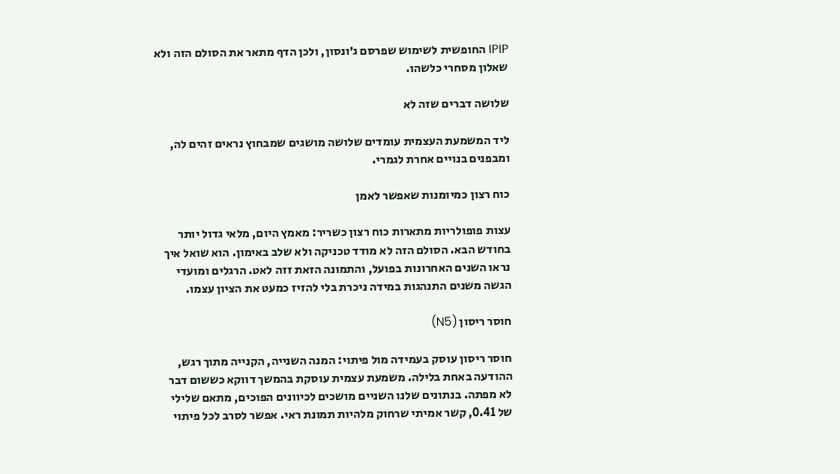IPIP החופשית לשימוש שפרסם ג׳ונסון, ולכן הדף מתאר את הסולם הזה ולא שאלון מסחרי כלשהו.

שלושה דברים שזה לא

ליד המשמעת העצמית עומדים שלושה מושגים שמבחוץ נראים זהים לה, ומבפנים בנויים אחרת לגמרי.

כוח רצון כמיומנות שאפשר לאמן

עצות פופולריות מתארות כוח רצון כשריר: מאמץ היום, מלאי גדול יותר בחודש הבא. הסולם הזה לא מודד טכניקה ולא שלב באימון. הוא שואל איך נראו השנים האחרונות בפועל, והתמונה הזאת זזה לאט. הרגלים ומועדי הגשה משנים התנהגות במידה ניכרת בלי להזיז כמעט את הציון עצמו.

חוסר ריסון (N5)

חוסר ריסון עוסק בעמידה מול פיתוי: המנה השנייה, הקנייה מתוך רגש, ההודעה באחת בלילה. משמעת עצמית עוסקת בהמשך דווקא כששום דבר לא מפתה. בנתונים שלנו השניים מושכים לכיוונים הפוכים, מתאם שלילי של 0.41, קשר אמיתי שרחוק מלהיות תמונת ראי. אפשר לסרב לכל פיתוי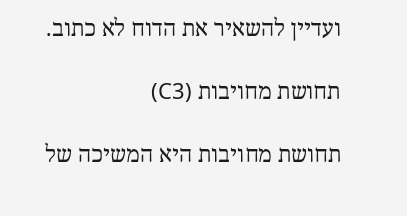ועדיין להשאיר את הדוח לא כתוב.

תחושת מחויבות (C3)

תחושת מחויבות היא המשיכה של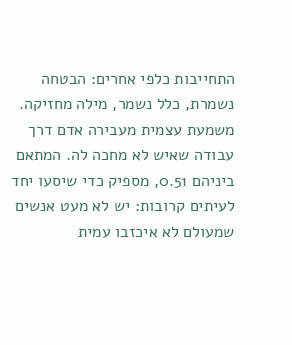התחייבות כלפי אחרים: הבטחה נשמרת, כלל נשמר, מילה מחזיקה. משמעת עצמית מעבירה אדם דרך עבודה שאיש לא מחכה לה. המתאם ביניהם 0.51, מספיק כדי שיסעו יחד לעיתים קרובות: יש לא מעט אנשים שמעולם לא איכזבו עמית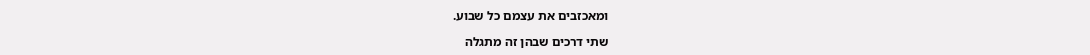ומאכזבים את עצמם כל שבוע.

שתי דרכים שבהן זה מתגלה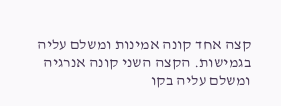קצה אחד קונה אמינות ומשלם עליה בגמישות. הקצה השני קונה אנרגיה ומשלם עליה בקו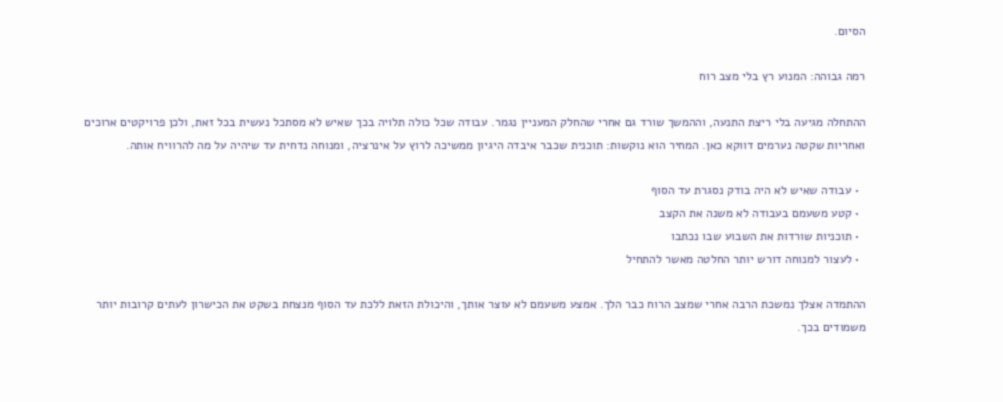הסיום.

רמה גבוהה: המנוע רץ בלי מצב רוח

ההתחלה מגיעה בלי ריצת התנעה, וההמשך שורד גם אחרי שהחלק המעניין נגמר. עבודה שכל כולה תלויה בכך שאיש לא מסתכל נעשית בכל זאת, ולכן פרויקטים ארוכים ואחריות שקטה נערמים דווקא כאן. המחיר הוא נוקשות: תוכנית שכבר איבדה היגיון ממשיכה לרוץ על אינרציה, ומנוחה נדחית עד שיהיה על מה להרוויח אותה.

  • עבודה שאיש לא היה בודק נסגרת עד הסוף
  • קטע משעמם בעבודה לא משנה את הקצב
  • תוכניות שורדות את השבוע שבו נכתבו
  • לעצור למנוחה דורש יותר החלטה מאשר להתחיל

ההתמדה אצלך נמשכת הרבה אחרי שמצב הרוח כבר הלך. אמצע משעמם לא עוצר אותך, והיכולת הזאת ללכת עד הסוף מנצחת בשקט את הכישרון לעתים קרובות יותר משמודים בכך.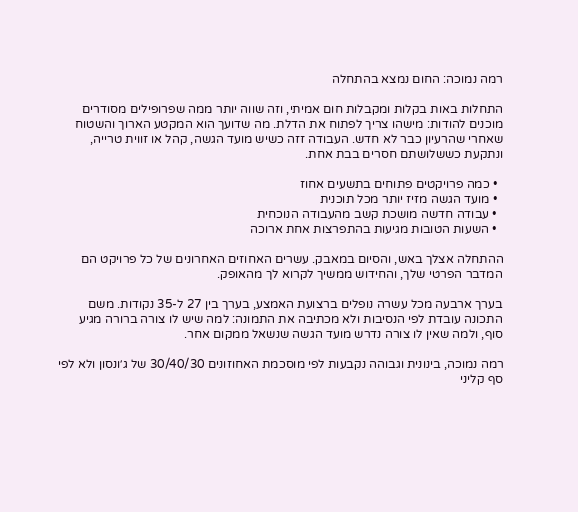רמה נמוכה: החום נמצא בהתחלה

התחלות באות בקלות ומקבלות חום אמיתי, וזה שווה יותר ממה שפרופילים מסודרים מוכנים להודות: מישהו צריך לפתוח את הדלת. מה שדועך הוא המקטע הארוך והשטוח שאחרי שהרעיון כבר לא חדש. העבודה זזה כשיש מועד הגשה, קהל או זווית טרייה, ונתקעת כששלושתם חסרים בבת אחת.

  • כמה פרויקטים פתוחים בתשעים אחוז
  • מועד הגשה מזיז יותר מכל תוכנית
  • עבודה חדשה מושכת קשב מהעבודה הנוכחית
  • השעות הטובות מגיעות בהתפרצות אחת ארוכה

ההתחלה אצלך באש, והסיום במאבק. עשרים האחוזים האחרונים של כל פרויקט הם המדבר הפרטי שלך, והחידוש ממשיך לקרוא לך מהאופק.

בערך ארבעה מכל עשרה נופלים ברצועת האמצע, בערך בין 27 ל-35 נקודות. משם התכונה עובדת לפי הנסיבות ולא מכתיבה את התמונה: למה שיש לו צורה ברורה מגיע סוף, ולמה שאין לו צורה נדרש מועד הגשה שנשאל ממקום אחר.

רמה נמוכה, בינונית וגבוהה נקבעות לפי מוסכמת האחוזונים 30/40/30 של ג׳ונסון ולא לפי סף קליני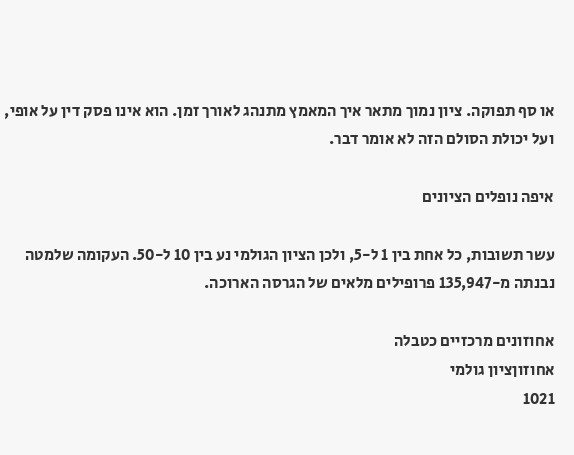או סף תפוקה. ציון נמוך מתאר איך המאמץ מתנהג לאורך זמן. הוא אינו פסק דין על אופי, ועל יכולת הסולם הזה לא אומר דבר.

איפה נופלים הציונים

עשר תשובות, כל אחת בין 1 ל-5, ולכן הציון הגולמי נע בין 10 ל-50. העקומה שלמטה נבנתה מ-135,947 פרופילים מלאים של הגרסה הארוכה.

אחוזונים מרכזיים כטבלה
אחוזוןציון גולמי
1021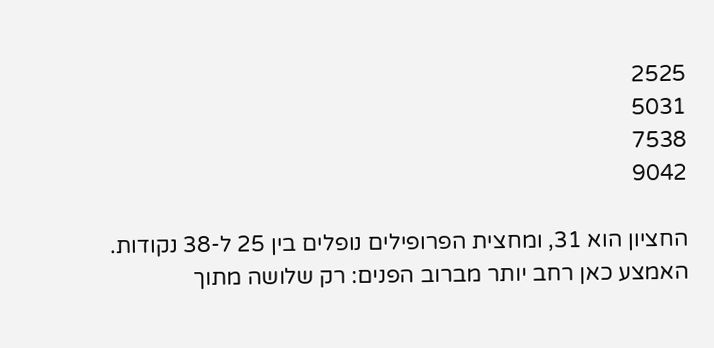2525
5031
7538
9042

החציון הוא 31, ומחצית הפרופילים נופלים בין 25 ל-38 נקודות. האמצע כאן רחב יותר מברוב הפנים: רק שלושה מתוך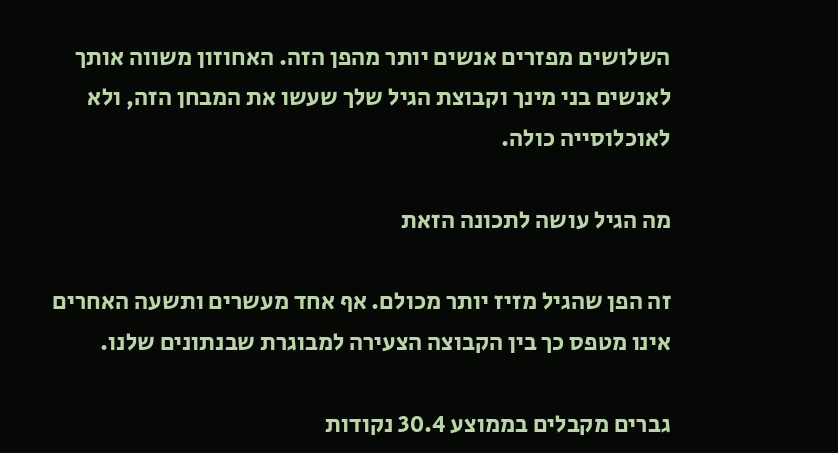השלושים מפזרים אנשים יותר מהפן הזה. האחוזון משווה אותך לאנשים בני מינך וקבוצת הגיל שלך שעשו את המבחן הזה, ולא לאוכלוסייה כולה.

מה הגיל עושה לתכונה הזאת

זה הפן שהגיל מזיז יותר מכולם. אף אחד מעשרים ותשעה האחרים אינו מטפס כך בין הקבוצה הצעירה למבוגרת שבנתונים שלנו.

גברים מקבלים בממוצע 30.4 נקודות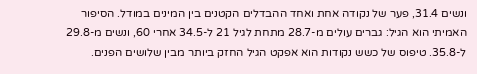ונשים 31.4, פער של נקודה אחת ואחד ההבדלים הקטנים בין המינים במודל. הסיפור האמיתי הוא הגיל: גברים עולים מ-28.7 מתחת לגיל 21 ל-34.5 אחרי 60, ונשים מ-29.8 ל-35.8. טיפוס של כשש נקודות הוא אפקט הגיל החזק ביותר מבין שלושים הפנים.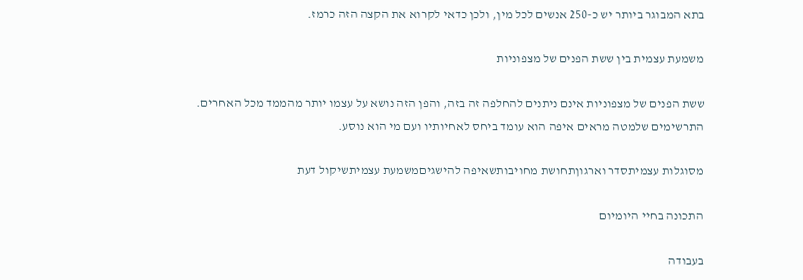בתא המבוגר ביותר יש כ-250 אנשים לכל מין, ולכן כדאי לקרוא את הקצה הזה כרמז.

משמעת עצמית בין ששת הפנים של מצפוניות

ששת הפנים של מצפוניות אינם ניתנים להחלפה זה בזה, והפן הזה נושא על עצמו יותר מהממד מכל האחרים. התרשימים שלמטה מראים איפה הוא עומד ביחס לאחיותיו ועם מי הוא נוסע.

מסוגלות עצמיתסדר וארגוןתחושת מחויבותשאיפה להישגיםמשמעת עצמיתשיקול דעת

התכונה בחיי היומיום

בעבודה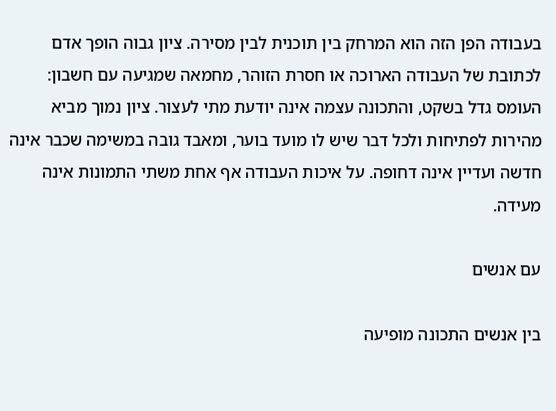בעבודה הפן הזה הוא המרחק בין תוכנית לבין מסירה. ציון גבוה הופך אדם לכתובת של העבודה הארוכה או חסרת הזוהר, מחמאה שמגיעה עם חשבון: העומס גדל בשקט, והתכונה עצמה אינה יודעת מתי לעצור. ציון נמוך מביא מהירות לפתיחות ולכל דבר שיש לו מועד בוער, ומאבד גובה במשימה שכבר אינה חדשה ועדיין אינה דחופה. על איכות העבודה אף אחת משתי התמונות אינה מעידה.

עם אנשים

בין אנשים התכונה מופיעה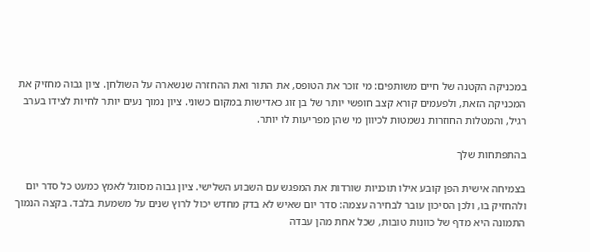במכניקה הקטנה של חיים משותפים: מי זוכר את הטופס, את התור ואת ההחזרה שנשארה על השולחן. ציון גבוה מחזיק את המכניקה הזאת, ולפעמים קורא קצב חופשי יותר של בן זוג כאדישות במקום כשוני. ציון נמוך נעים יותר לחיות לצידו בערב רגיל, והמטלות החוזרות נשמטות לכיוון מי שהן מפריעות לו יותר.

בהתפתחות שלך

בצמיחה אישית הפן קובע אילו תוכניות שורדות את המפגש עם השבוע השלישי. ציון גבוה מסוגל לאמץ כמעט כל סדר יום ולהחזיק בו, ולכן הסיכון עובר לבחירה עצמה: סדר יום שאיש לא בדק מחדש יכול לרוץ שנים על משמעת בלבד. בקצה הנמוך התמונה היא מדף של כוונות טובות, שכל אחת מהן עבדה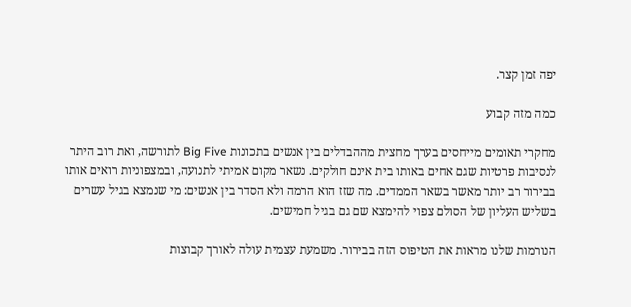יפה זמן קצר.

כמה מזה קבוע

מחקרי תאומים מייחסים בערך מחצית מההבדלים בין אנשים בתכונות Big Five לתורשה, ואת רוב היתר לנסיבות פרטיות שגם אחים באותו בית אינם חולקים. נשאר מקום אמיתי לתנועה, ובמצפוניות רואים אותו בבירור רב יותר מאשר בשאר הממדים. מה שזז הוא הרמה ולא הסדר בין אנשים: מי שנמצא בגיל עשרים בשליש העליון של הסולם צפוי להימצא שם גם בגיל חמישים.

הנורמות שלנו מראות את הטיפוס הזה בבירור. משמעת עצמית עולה לאורך קבוצות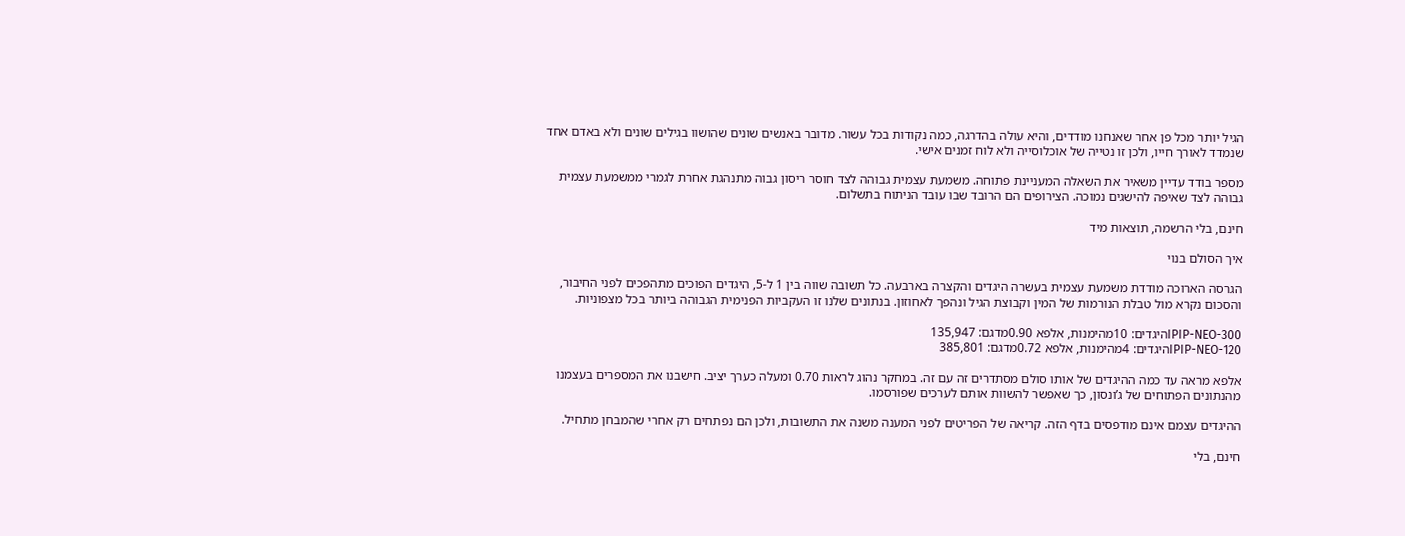הגיל יותר מכל פן אחר שאנחנו מודדים, והיא עולה בהדרגה, כמה נקודות בכל עשור. מדובר באנשים שונים שהושוו בגילים שונים ולא באדם אחד שנמדד לאורך חייו, ולכן זו נטייה של אוכלוסייה ולא לוח זמנים אישי.

מספר בודד עדיין משאיר את השאלה המעניינת פתוחה. משמעת עצמית גבוהה לצד חוסר ריסון גבוה מתנהגת אחרת לגמרי ממשמעת עצמית גבוהה לצד שאיפה להישגים נמוכה. הצירופים הם הרובד שבו עובד הניתוח בתשלום.

חינם, בלי הרשמה, תוצאות מיד

איך הסולם בנוי

הגרסה הארוכה מודדת משמעת עצמית בעשרה היגדים והקצרה בארבעה. כל תשובה שווה בין 1 ל-5, היגדים הפוכים מתהפכים לפני החיבור, והסכום נקרא מול טבלת הנורמות של המין וקבוצת הגיל ונהפך לאחוזון. בנתונים שלנו זו העקביות הפנימית הגבוהה ביותר בכל מצפוניות.

IPIP-NEO-300היגדים: 10מהימנות, אלפא 0.90מדגם: 135,947
IPIP-NEO-120היגדים: 4מהימנות, אלפא 0.72מדגם: 385,801

אלפא מראה עד כמה ההיגדים של אותו סולם מסתדרים זה עם זה. במחקר נהוג לראות 0.70 ומעלה כערך יציב. חישבנו את המספרים בעצמנו מהנתונים הפתוחים של ג’ונסון, כך שאפשר להשוות אותם לערכים שפורסמו.

ההיגדים עצמם אינם מודפסים בדף הזה. קריאה של הפריטים לפני המענה משנה את התשובות, ולכן הם נפתחים רק אחרי שהמבחן מתחיל.

חינם, בלי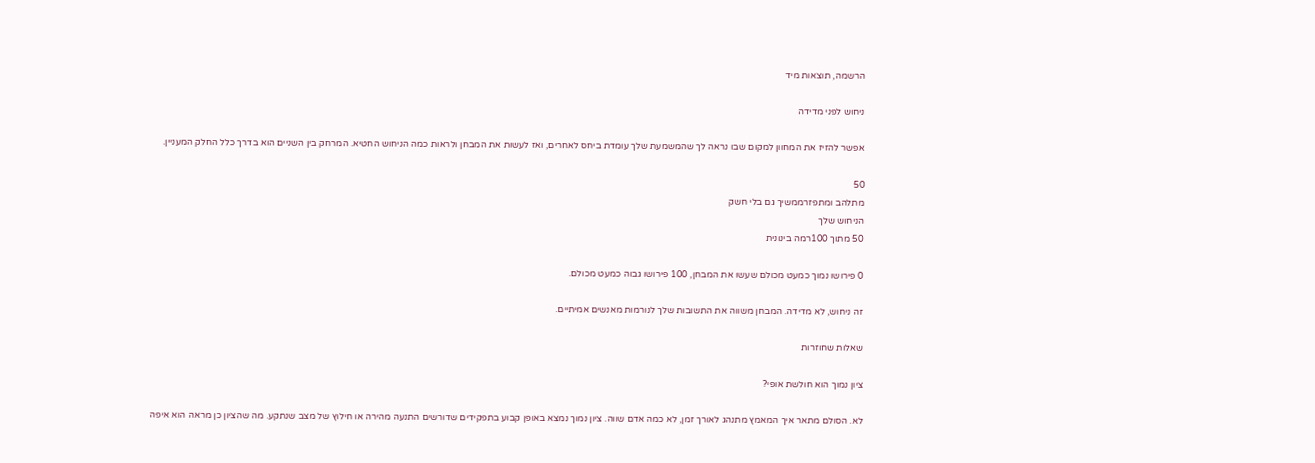הרשמה, תוצאות מיד

ניחוש לפני מדידה

אפשר להזיז את המחוון למקום שבו נראה לך שהמשמעת שלך עומדת ביחס לאחרים, ואז לעשות את המבחן ולראות כמה הניחוש החטיא. המרחק בין השניים הוא בדרך כלל החלק המעניין.

50
מתלהב ומתפזרממשיך גם בלי חשק
הניחוש שלך
50 מתוך 100רמה בינונית

0 פירושו נמוך כמעט מכולם שעשו את המבחן, 100 פירושו גבוה כמעט מכולם.

זה ניחוש, לא מדידה. המבחן משווה את התשובות שלך לנורמות מאנשים אמיתיים.

שאלות שחוזרות

ציון נמוך הוא חולשת אופי?

לא. הסולם מתאר איך המאמץ מתנהג לאורך זמן, לא כמה אדם שווה. ציון נמוך נמצא באופן קבוע בתפקידים שדורשים התנעה מהירה או חילוץ של מצב שנתקע. מה שהציון כן מראה הוא איפה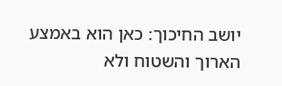יושב החיכוך: כאן הוא באמצע הארוך והשטוח ולא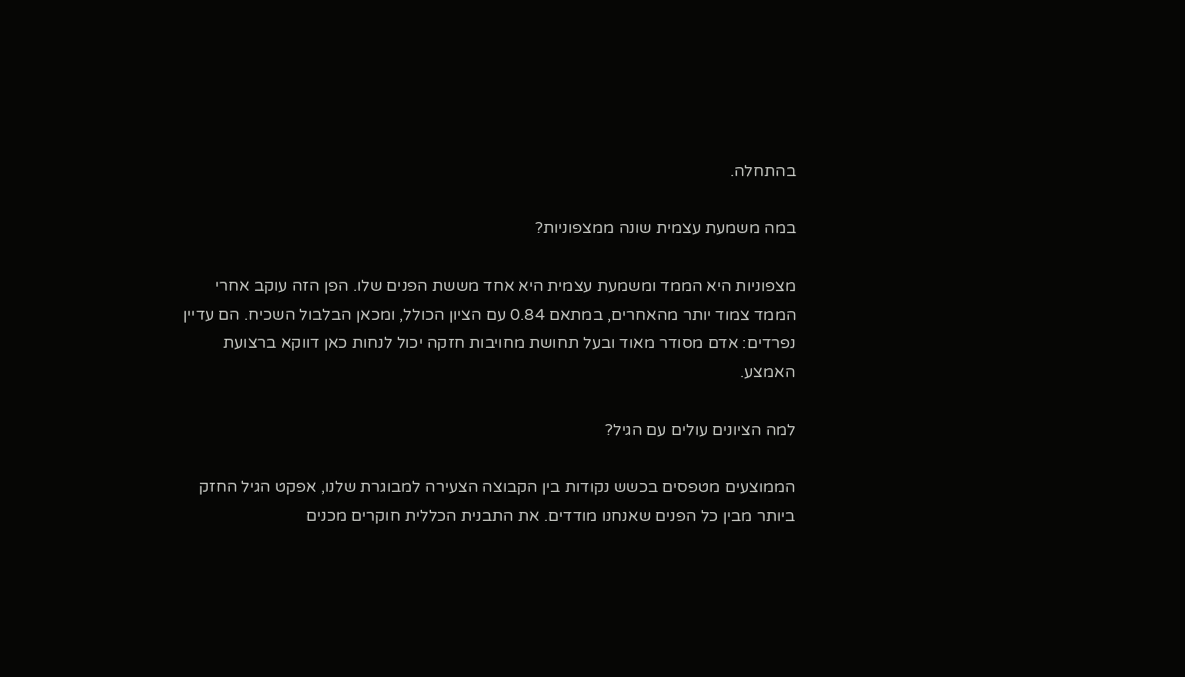בהתחלה.

במה משמעת עצמית שונה ממצפוניות?

מצפוניות היא הממד ומשמעת עצמית היא אחד מששת הפנים שלו. הפן הזה עוקב אחרי הממד צמוד יותר מהאחרים, במתאם 0.84 עם הציון הכולל, ומכאן הבלבול השכיח. הם עדיין נפרדים: אדם מסודר מאוד ובעל תחושת מחויבות חזקה יכול לנחות כאן דווקא ברצועת האמצע.

למה הציונים עולים עם הגיל?

הממוצעים מטפסים בכשש נקודות בין הקבוצה הצעירה למבוגרת שלנו, אפקט הגיל החזק ביותר מבין כל הפנים שאנחנו מודדים. את התבנית הכללית חוקרים מכנים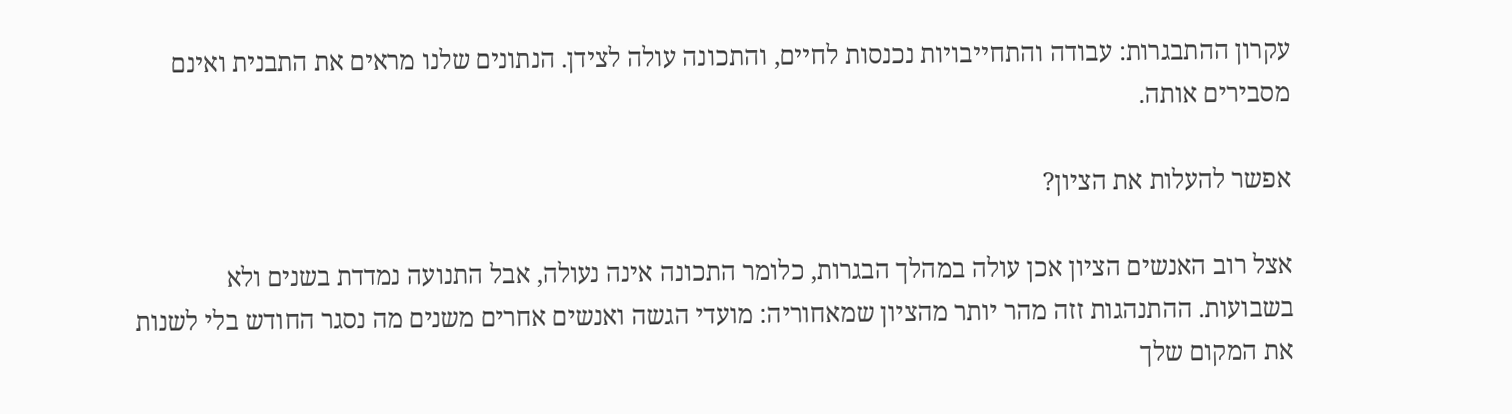עקרון ההתבגרות: עבודה והתחייבויות נכנסות לחיים, והתכונה עולה לצידן. הנתונים שלנו מראים את התבנית ואינם מסבירים אותה.

אפשר להעלות את הציון?

אצל רוב האנשים הציון אכן עולה במהלך הבגרות, כלומר התכונה אינה נעולה, אבל התנועה נמדדת בשנים ולא בשבועות. ההתנהגות זזה מהר יותר מהציון שמאחוריה: מועדי הגשה ואנשים אחרים משנים מה נסגר החודש בלי לשנות את המקום שלך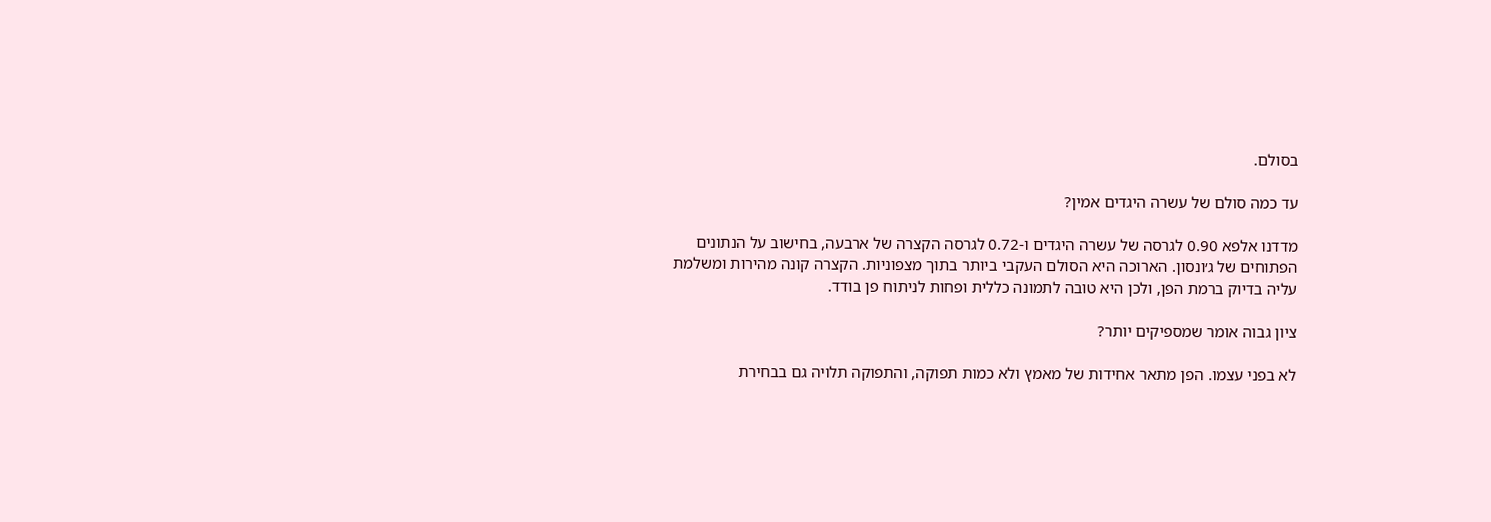בסולם.

עד כמה סולם של עשרה היגדים אמין?

מדדנו אלפא 0.90 לגרסה של עשרה היגדים ו-0.72 לגרסה הקצרה של ארבעה, בחישוב על הנתונים הפתוחים של ג׳ונסון. הארוכה היא הסולם העקבי ביותר בתוך מצפוניות. הקצרה קונה מהירות ומשלמת עליה בדיוק ברמת הפן, ולכן היא טובה לתמונה כללית ופחות לניתוח פן בודד.

ציון גבוה אומר שמספיקים יותר?

לא בפני עצמו. הפן מתאר אחידות של מאמץ ולא כמות תפוקה, והתפוקה תלויה גם בבחירת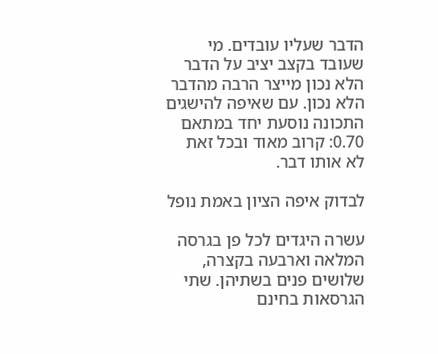הדבר שעליו עובדים. מי שעובד בקצב יציב על הדבר הלא נכון מייצר הרבה מהדבר הלא נכון. עם שאיפה להישגים התכונה נוסעת יחד במתאם 0.70: קרוב מאוד ובכל זאת לא אותו דבר.

לבדוק איפה הציון באמת נופל

עשרה היגדים לכל פן בגרסה המלאה וארבעה בקצרה, שלושים פנים בשתיהן. שתי הגרסאות בחינם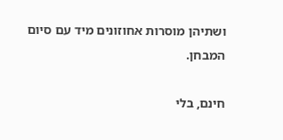ושתיהן מוסרות אחוזונים מיד עם סיום המבחן.

חינם, בלי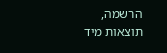הרשמה, תוצאות מיד